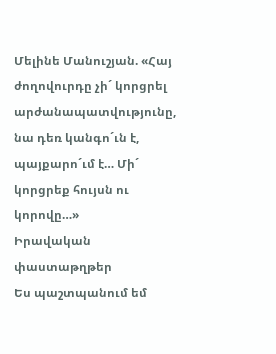Մելինե Մանուշյան. «Հայ ժողովուրդը չի´ կորցրել արժանապատվությունը, նա դեռ կանգո´ւն է, պայքարո´ւմ է… Մի´ կորցրեք հույսն ու կորովը…»
Իրավական փաստաթղթեր
Ես պաշտպանում եմ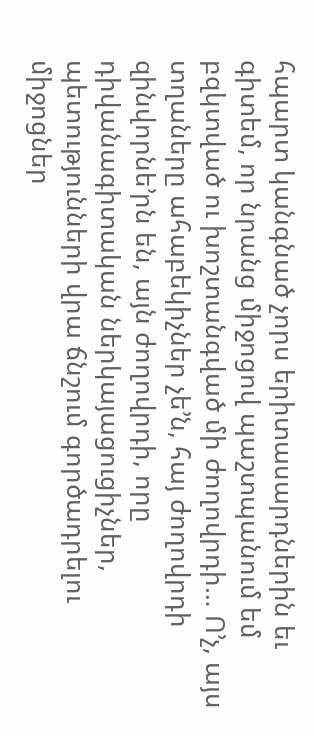հպարտ կանգնած չորս երիտասարդներին եւ գիտեմ, որ նրանց միջոցով պաշտպանում եմ բզկտված ու խոշտանգված մի ժողովրդի… Ո’չ, այս տղաները ահաբեկիչներ չե’ն, հայ ժողովրդի զինվորնե’րն են, այն ժողովրդի, որը դիվանագիտական ներկայացուցիչներ, պետությունների վրա ճնշում գործադրելու միջոցներ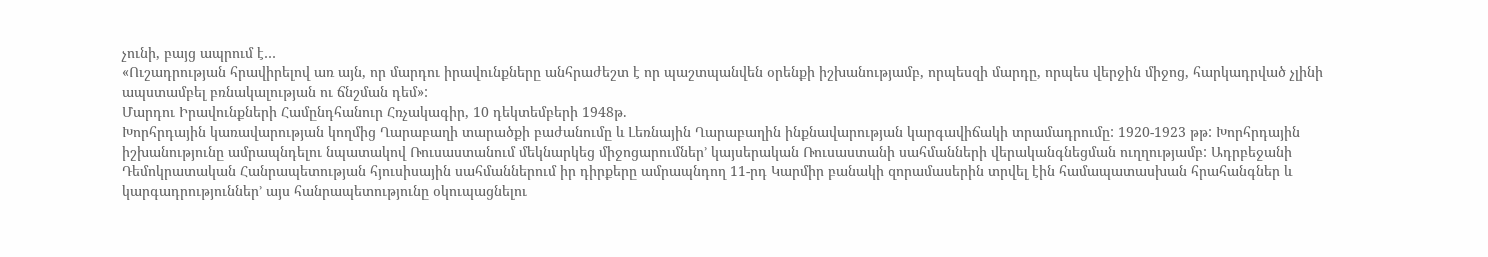չունի, բայց ապրում է…
«Ուշադրության հրավիրելով առ այն, որ մարդու իրավունքները անհրաժեշտ է որ պաշտպանվեն օրենքի իշխանությամբ, որպեսզի մարդը, որպես վերջին միջոց, հարկադրված չլինի ապստամբել բռնակալության ու ճնշման դեմ»:
Մարդու Իրավունքների Համընդհանուր Հռչակագիր, 10 դեկտեմբերի 1948թ.
Խորհրդային կառավարության կողմից Ղարաբաղի տարածքի բաժանումը և Լեռնային Ղարաբաղին ինքնավարության կարգավիճակի տրամադրումը: 1920-1923 թթ: Խորհրդային իշխանությունը ամրապնդելու նպատակով Ռուսաստանում մեկնարկեց միջոցարումներ’ կայսերական Ռուսաստանի սահմանների վերականգնեցման ուղղությամբ: Ադրբեջանի Դեմոկրատական Հանրապետության հյուսիսային սահմաններում իր դիրքերը ամրապնդող 11-րդ Կարմիր բանակի զորամասերին տրվել էին համապատասխան հրահանգներ և կարգադրություններ’ այս հանրապետությունը օկուպացնելու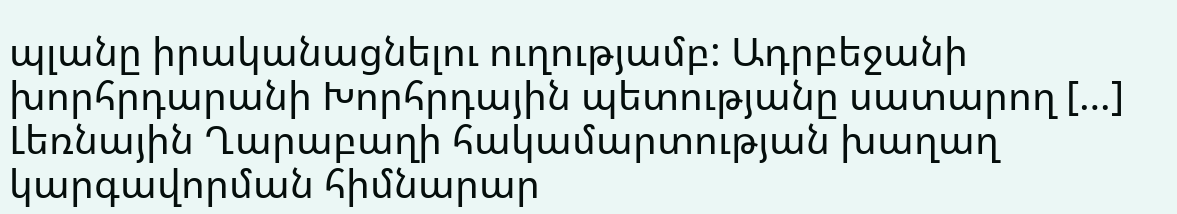պլանը իրականացնելու ուղությամբ: Ադրբեջանի խորհրդարանի Խորհրդային պետությանը սատարող […]
Լեռնային Ղարաբաղի հակամարտության խաղաղ կարգավորման հիմնարար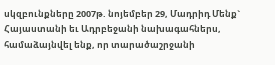սկզբունքները 2007թ. նոյեմբեր 29, Մադրիդ Մենք` Հայաստանի եւ Ադրբեջանի նախագահներս, համաձայնվել ենք, որ տարածաշրջանի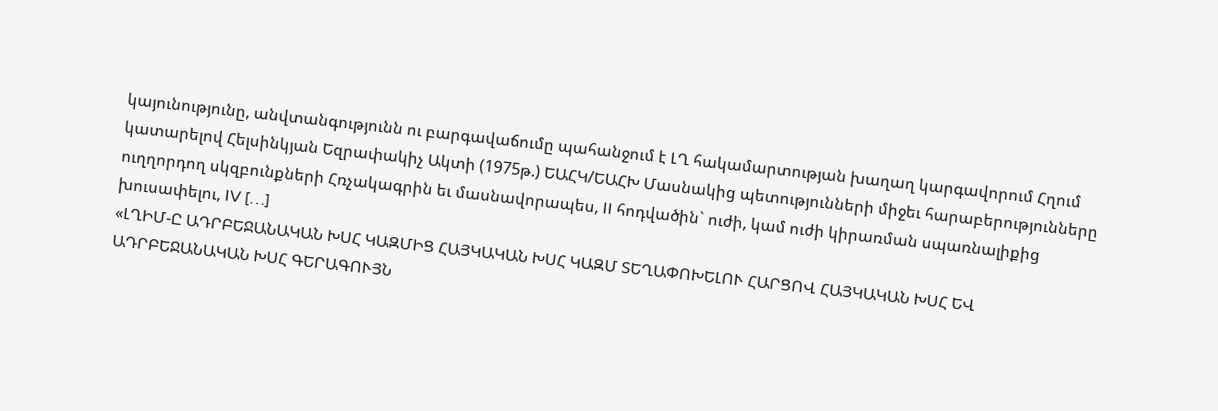կայունությունը, անվտանգությունն ու բարգավաճումը պահանջում է ԼՂ հակամարտության խաղաղ կարգավորում Հղում կատարելով Հելսինկյան Եզրափակիչ Ակտի (1975թ.) ԵԱՀԿ/ԵԱՀԽ Մասնակից պետությունների միջեւ հարաբերությունները ուղղորդող սկզբունքների Հռչակագրին եւ մասնավորապես, II հոդվածին` ուժի, կամ ուժի կիրառման սպառնալիքից խուսափելու, IV […]
«ԼՂԻՄ-Ը ԱԴՐԲԵՋԱՆԱԿԱՆ ԽՍՀ ԿԱԶՄԻՑ ՀԱՅԿԱԿԱՆ ԽՍՀ ԿԱԶՄ ՏԵՂԱՓՈԽԵԼՈՒ ՀԱՐՑՈՎ ՀԱՅԿԱԿԱՆ ԽՍՀ ԵՎ ԱԴՐԲԵՋԱՆԱԿԱՆ ԽՍՀ ԳԵՐԱԳՈՒՅՆ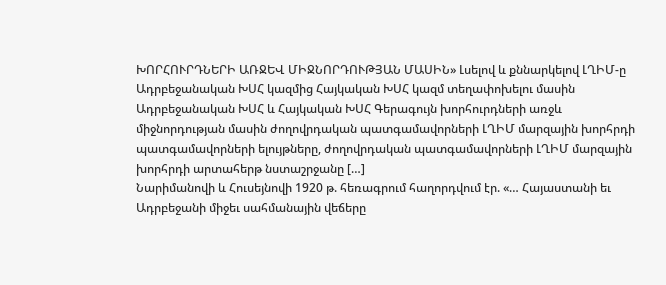ԽՈՐՀՈՒՐԴՆԵՐԻ ԱՌՋԵՎ ՄԻՋՆՈՐԴՈՒԹՅԱՆ ՄԱՍԻՆ» Լսելով և քննարկելով ԼՂԻՄ-ը Ադրբեջանական ԽՍՀ կազմից Հայկական ԽՍՀ կազմ տեղափոխելու մասին Ադրբեջանական ԽՍՀ և Հայկական ԽՍՀ Գերագույն խորհուրդների առջև միջնորդության մասին ժողովրդական պատգամավորների ԼՂԻՄ մարզային խորհրդի պատգամավորների ելույթները, ժողովրդական պատգամավորների ԼՂԻՄ մարզային խորհրդի արտահերթ նստաշրջանը […]
Նարիմանովի և Հուսեյնովի 1920 թ. հեռագրում հաղորդվում էր. «… Հայաստանի եւ Ադրբեջանի միջեւ սահմանային վեճերը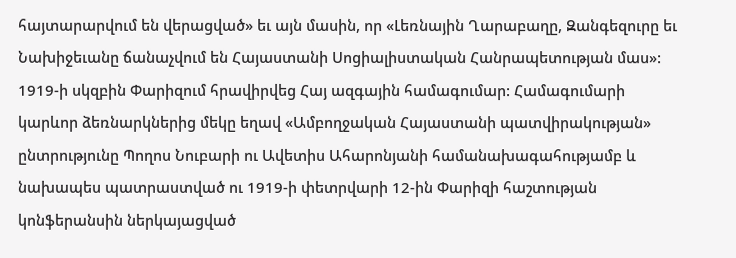հայտարարվում են վերացված» եւ այն մասին, որ «Լեռնային Ղարաբաղը, Զանգեզուրը եւ Նախիջեւանը ճանաչվում են Հայաստանի Սոցիալիստական Հանրապետության մաս»:
1919-ի սկզբին Փարիզում հրավիրվեց Հայ ազգային համագումար: Համագումարի կարևոր ձեռնարկներից մեկը եղավ «Ամբողջական Հայաստանի պատվիրակության» ընտրությունը Պողոս Նուբարի ու Ավետիս Ահարոնյանի համանախագահությամբ և նախապես պատրաստված ու 1919-ի փետրվարի 12-ին Փարիզի հաշտության կոնֆերանսին ներկայացված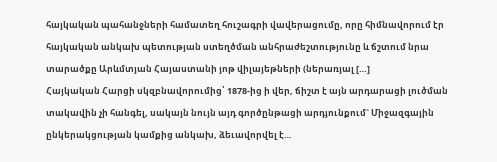հայկական պահանջների համատեղ հուշագրի վավերացումը, որը հիմնավորում էր հայկական անկախ պետության ստեղծման անհրաժեշտությունը և ճշտում նրա տարածքը Արևմտյան Հայաստանի յոթ վիլայեթների (ներառյալ […]
Հայկական Հարցի սկզբնավորումից՝ 1878-ից ի վեր, ճիշտ է այն արդարացի լուծման տակավին չի հանգել, սակայն նույն այդ գործընթացի արդյունքում` Միջազգային ընկերակցության կամքից անկախ, ձեւավորվել է…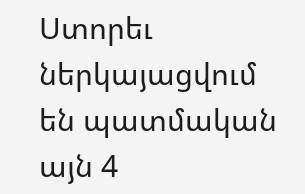Ստորեւ ներկայացվում են պատմական այն 4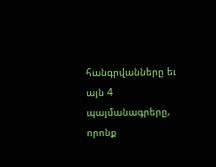հանգրվանները եւ այն 4 պայմանագրերը, որոնք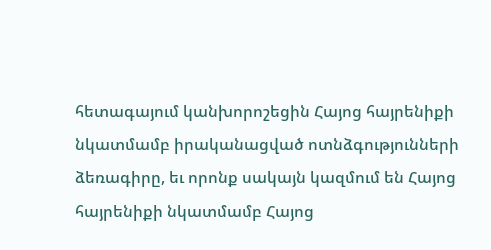հետագայում կանխորոշեցին Հայոց հայրենիքի նկատմամբ իրականացված ոտնձգությունների ձեռագիրը, եւ որոնք սակայն կազմում են Հայոց հայրենիքի նկատմամբ Հայոց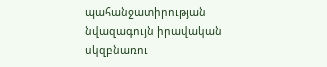պահանջատիրության նվազագույն իրավական սկզբնառու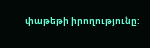փաթեթի իրողությունը: